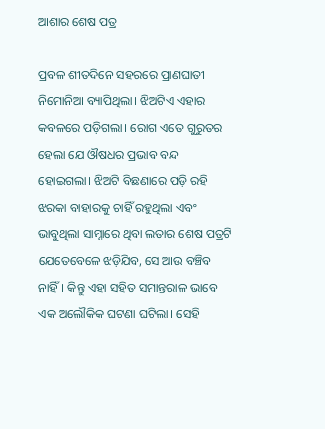ଆଶାର ଶେଷ ପତ୍ର

ପ୍ରବଳ ଶୀତଦିନେ ସହରରେ ପ୍ରାଣଘାତୀ ନିମୋନିଆ ବ୍ୟାପିଥିଲା। ଝିଅଟିଏ ଏହାର କବଳରେ ପଡ଼ିଗଲା। ରୋଗ ଏତେ ଗୁରୁତର ହେଲା ଯେ ଔଷଧର ପ୍ରଭାବ ବନ୍ଦ ହୋଇଗଲା। ଝିଅଟି ବିଛଣାରେ ପଡ଼ି ରହି ଝରକା ବାହାରକୁ ଚାହିଁ ରହୁଥିଲା ଏବଂ ଭାବୁଥିଲା ସାମ୍ନାରେ ଥିବା ଲତାର ଶେଷ ପତ୍ରଟି ଯେତେବେଳେ ଝଡ଼ିଯିବ, ସେ ଆଉ ବଞ୍ଚିବ ନାହିଁ। କିନ୍ତୁ ଏହା ସହିତ ସମାନ୍ତରାଳ ଭାବେ ଏକ ଅଲୌକିକ ଘଟଣା ଘଟିଲା। ସେହି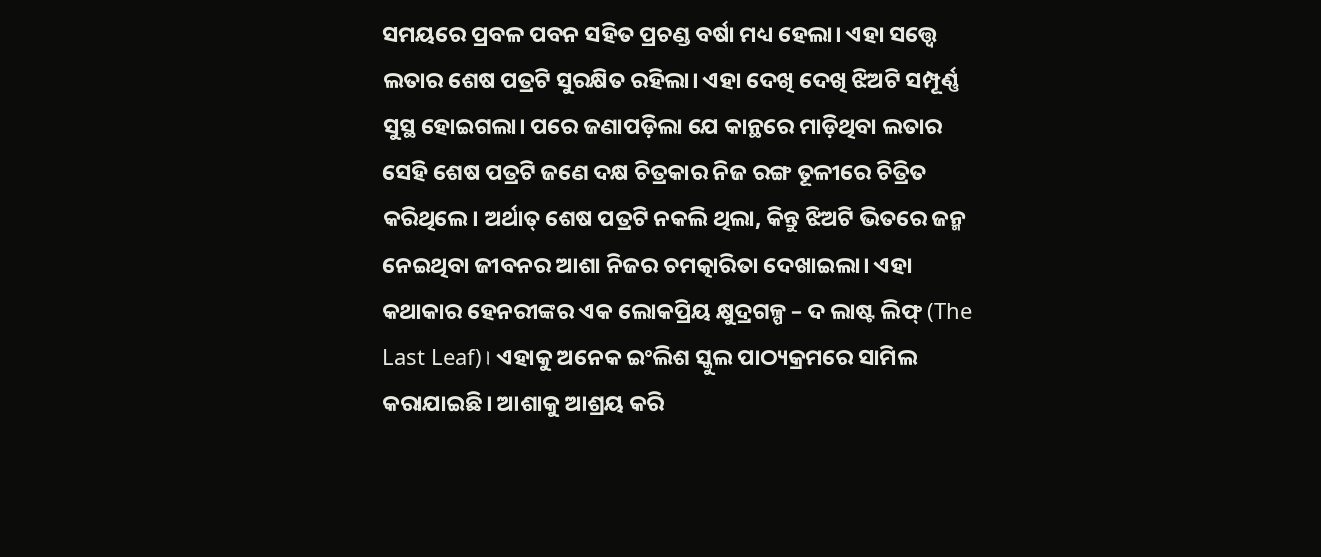ସମୟରେ ପ୍ରବଳ ପବନ ସହିତ ପ୍ରଚଣ୍ଡ ବର୍ଷା ମଧ୍ୟ ହେଲା। ଏହା ସତ୍ତ୍ୱେ ଲତାର ଶେଷ ପତ୍ରଟି ସୁରକ୍ଷିତ ରହିଲା। ଏହା ଦେଖି ଦେଖି ଝିଅଟି ସମ୍ପୂର୍ଣ୍ଣ ସୁସ୍ଥ ହୋଇଗଲା। ପରେ ଜଣାପଡ଼ିଲା ଯେ କାନ୍ଥରେ ମାଡ଼ିଥିବା ଲତାର ସେହି ଶେଷ ପତ୍ରଟି ଜଣେ ଦକ୍ଷ ଚିତ୍ରକାର ନିଜ ରଙ୍ଗ ତୂଳୀରେ ଚିତ୍ରିତ କରିଥିଲେ। ଅର୍ଥାତ୍‌ ଶେଷ ପତ୍ରଟି ନକଲି ଥିଲା, କିନ୍ତୁ ଝିଅଟି ଭିତରେ ଜନ୍ମ ନେଇଥିବା ଜୀବନର ଆଶା ନିଜର ଚମତ୍କାରିତା ଦେଖାଇଲା। ଏହା କଥାକାର ହେନରୀଙ୍କର ଏକ ଲୋକପ୍ରିୟ କ୍ଷୁଦ୍ରଗଳ୍ପ – ଦ ଲାଷ୍ଟ ଲିଫ୍‌ (The Last Leaf)। ଏହାକୁ ଅନେକ ଇଂଲିଶ ସ୍କୁଲ ପାଠ୍ୟକ୍ରମରେ ସାମିଲ କରାଯାଇଛି। ଆଶାକୁ ଆଶ୍ରୟ କରି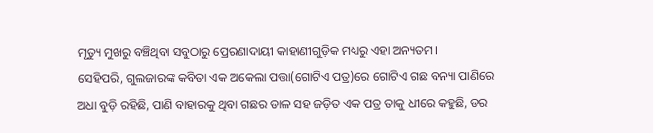ମୃତ୍ୟୁ ମୁଖରୁ ବଞ୍ଚିଥିବା ସବୁଠାରୁ ପ୍ରେରଣାଦାୟୀ କାହାଣୀଗୁଡ଼ିକ ମଧ୍ୟରୁ ଏହା ଅନ୍ୟତମ।
ସେହିପରି, ଗୁଲଜାରଙ୍କ କବିତା ଏକ ଅକେଲା ପତ୍ତା(ଗୋଟିଏ ପତ୍ର)ରେ ଗୋଟିଏ ଗଛ ବନ୍ୟା ପାଣିରେ ଅଧା ବୁଡ଼ି ରହିଛି, ପାଣି ବାହାରକୁ ଥିବା ଗଛର ଡାଳ ସହ ଜଡ଼ିତ ଏକ ପତ୍ର ତାକୁ ଧୀରେ କହୁଛି, ଡର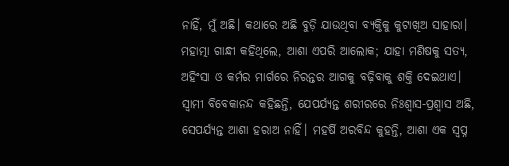ନାହିଁ, ମୁଁ ଅଛି। କଥାରେ ଅଛି ବୁଡ଼ି ଯାଉଥିବା ବ୍ୟକ୍ତିକୁ କୁଟାଖିଅ ସାହାରା। ମହାତ୍ମା ଗାନ୍ଧୀ କହିଥିଲେ, ଆଶା ଏପରି ଆଲୋକ; ଯାହା ମଣିଷକୁ ସତ୍ୟ, ଅହିଂସା ଓ କର୍ମର ମାର୍ଗରେ ନିରନ୍ତର ଆଗକୁ ବଢ଼ିବାକୁ ଶକ୍ତି ଦେଇଥାଏ। ସ୍ବାମୀ ବିବେକାନନ୍ଦ କହିଛନ୍ତି, ଯେପର୍ଯ୍ୟନ୍ତ ଶରୀରରେ ନିଃଶ୍ୱାସ-ପ୍ରଶ୍ୱାସ ଅଛି, ସେପର୍ଯ୍ୟନ୍ତ ଆଶା ହରାଅ ନାହିଁ। ମହର୍ଷି ଅରବିନ୍ଦ କୁହନ୍ତି, ଆଶା ଏକ ସ୍ବପ୍ନ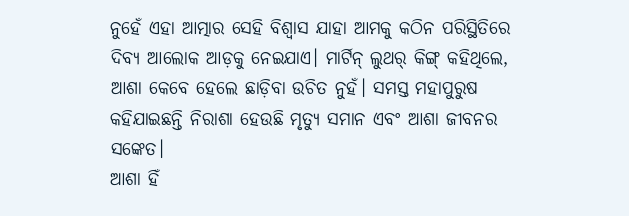ନୁହେଁ ଏହା ଆତ୍ମାର ସେହି ବିଶ୍ୱାସ ଯାହା ଆମକୁ କଠିନ ପରିସ୍ଥିତିରେ ଦିବ୍ୟ ଆଲୋକ ଆଡ଼କୁ ନେଇଯାଏ। ମାର୍ଟିନ୍‌ ଲୁଥର୍‌ କିଙ୍ଗ୍‌ କହିଥିଲେ, ଆଶା କେବେ ହେଲେ ଛାଡ଼ିବା ଉଚିତ ନୁହଁ। ସମସ୍ତ ମହାପୁରୁଷ କହିଯାଇଛନ୍ତି ନିରାଶା ହେଉଛି ମୃତ୍ୟୁ ସମାନ ଏବଂ ଆଶା ଜୀବନର ସଙ୍କେତ।
ଆଶା ହିଁ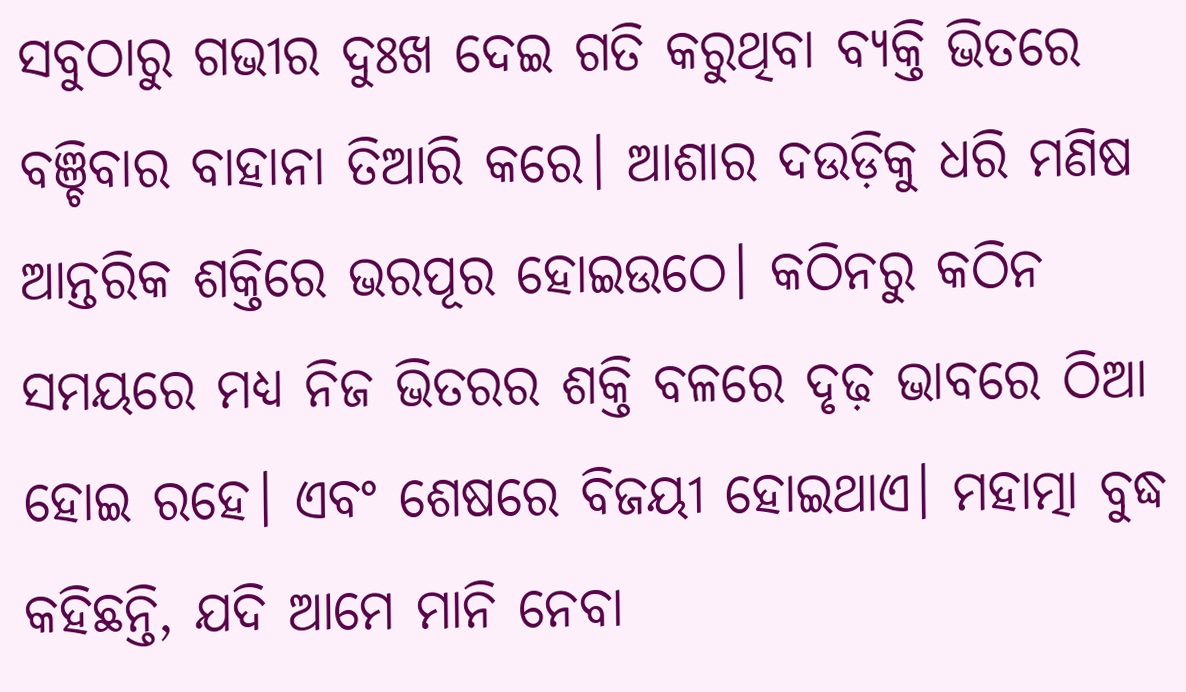ସବୁଠାରୁ ଗଭୀର ଦୁଃଖ ଦେଇ ଗତି କରୁଥିବା ବ୍ୟକ୍ତି ଭିତରେ ବଞ୍ଚିବାର ବାହାନା ତିଆରି କରେ। ଆଶାର ଦଉଡ଼ିକୁ ଧରି ମଣିଷ ଆନ୍ତରିକ ଶକ୍ତିରେ ଭରପୂର ହୋଇଉଠେ। କଠିନରୁ କଠିନ ସମୟରେ ମଧ୍ୟ ନିଜ ଭିତରର ଶକ୍ତି ବଳରେ ଦୃଢ଼ ଭାବରେ ଠିଆ ହୋଇ ରହେ। ଏବଂ ଶେଷରେ ବିଜୟୀ ହୋଇଥାଏ। ମହାତ୍ମା ବୁଦ୍ଧ କହିଛନ୍ତି, ଯଦି ଆମେ ମାନି ନେବା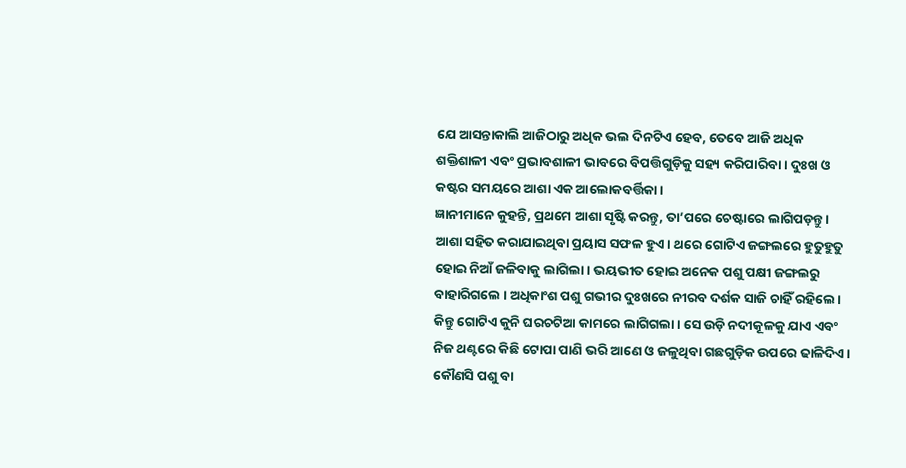ଯେ ଆସନ୍ତାକାଲି ଆଜିଠାରୁ ଅଧିକ ଭଲ ଦିନଟିଏ ହେବ, ତେବେ ଆଜି ଅଧିକ ଶକ୍ତିଶାଳୀ ଏବଂ ପ୍ରଭାବଶାଳୀ ଭାବରେ ବିପତ୍ତିଗୁଡ଼ିକୁ ସହ୍ୟ କରିପାରିବା। ଦୁଃଖ ଓ କଷ୍ଟର ସମୟରେ ଆଶା ଏକ ଆଲୋକବର୍ତ୍ତିକା।
ଜ୍ଞାନୀମାନେ କୁହନ୍ତି, ପ୍ରଥମେ ଆଶା ସୃଷ୍ଟି କରନ୍ତୁ, ତା’ପରେ ଚେଷ୍ଟାରେ ଲାଗିପଡ଼ନ୍ତୁ। ଆଶା ସହିତ କରାଯାଇଥିବା ପ୍ରୟାସ ସଫଳ ହୁଏ। ଥରେ ଗୋଟିଏ ଜଙ୍ଗଲରେ ହୁତୁହୁତୁ ହୋଇ ନିଆଁ ଜଳିବାକୁ ଲାଗିଲା। ଭୟଭୀତ ହୋଇ ଅନେକ ପଶୁ ପକ୍ଷୀ ଜଙ୍ଗଲରୁ ବାହାରିଗଲେ । ଅଧିକାଂଶ ପଶୁ ଗଭୀର ଦୁଃଖରେ ନୀରବ ଦର୍ଶକ ସାଜି ଚାହିଁ ରହିଲେ। କିନ୍ତୁ ଗୋଟିଏ କୁନି ଘରଚଟିଆ କାମରେ ଲାଗିଗଲା। ସେ ଉଡ଼ି ନଦୀକୂଳକୁ ଯାଏ ଏବଂ ନିଜ ଥଣ୍ଟରେ କିଛି ଟୋପା ପାଣି ଭରି ଆଣେ ଓ ଜଳୁଥିବା ଗଛଗୁଡ଼ିକ ଉପରେ ଢାଳିଦିଏ। କୌଣସି ପଶୁ ବା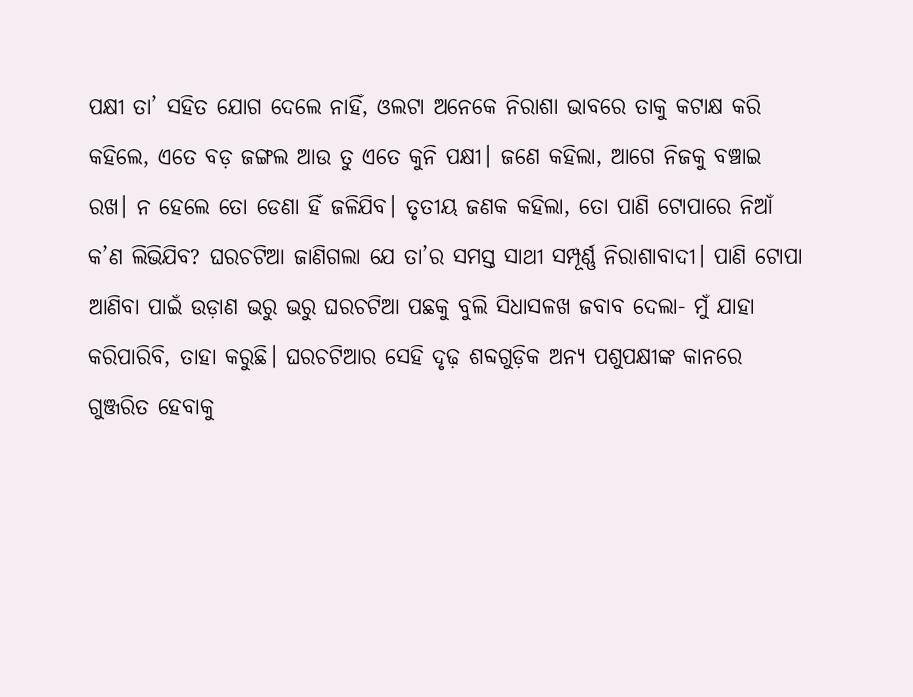ପକ୍ଷୀ ତା’ ସହିତ ଯୋଗ ଦେଲେ ନାହିଁ, ଓଲଟା ଅନେକେ ନିରାଶା ଭାବରେ ତାକୁ କଟାକ୍ଷ କରି କହିଲେ, ଏତେ ବଡ଼ ଜଙ୍ଗଲ ଆଉ ତୁ ଏତେ କୁନି ପକ୍ଷୀ। ଜଣେ କହିଲା, ଆଗେ ନିଜକୁ ବଞ୍ଚାଇ ରଖ। ନ ହେଲେ ତୋ ଡେଣା ହିଁ ଜଳିଯିବ। ତୃତୀୟ ଜଣକ କହିଲା, ତୋ ପାଣି ଟୋପାରେ ନିଆଁ କ’ଣ ଲିଭିଯିବ? ଘରଚଟିଆ ଜାଣିଗଲା ଯେ ତା’ର ସମସ୍ତ ସାଥୀ ସମ୍ପୂର୍ଣ୍ଣ ନିରାଶାବାଦୀ। ପାଣି ଟୋପା ଆଣିବା ପାଇଁ ଉଡ଼ାଣ ଭରୁ ଭରୁ ଘରଚଟିଆ ପଛକୁ ବୁଲି ସିଧାସଳଖ ଜବାବ ଦେଲା- ମୁଁ ଯାହା କରିପାରିବି, ତାହା କରୁଛି। ଘରଚଟିଆର ସେହି ଦୃଢ଼ ଶବ୍ଦଗୁଡ଼ିକ ଅନ୍ୟ ପଶୁପକ୍ଷୀଙ୍କ କାନରେ ଗୁଞ୍ଜରିତ ହେବାକୁ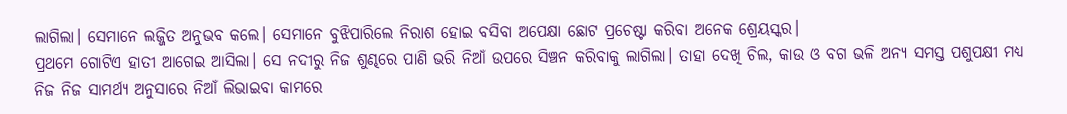ଲାଗିଲା। ସେମାନେ ଲଜ୍ଜିତ ଅନୁଭବ କଲେ। ସେମାନେ ବୁଝିପାରିଲେ ନିରାଶ ହୋଇ ବସିବା ଅପେକ୍ଷା ଛୋଟ ପ୍ରଚେଷ୍ଟା କରିବା ଅନେକ ଶ୍ରେୟସ୍କର।
ପ୍ରଥମେ ଗୋଟିଏ ହାତୀ ଆଗେଇ ଆସିଲା। ସେ ନଦୀରୁ ନିଜ ଶୁଣ୍ଢରେ ପାଣି ଭରି ନିଆଁ ଉପରେ ସିଞ୍ଚନ କରିବାକୁ ଲାଗିଲା। ତାହା ଦେଖି ଚିଲ, କାଉ ଓ ବଗ ଭଳି ଅନ୍ୟ ସମସ୍ତ ପଶୁପକ୍ଷୀ ମଧ୍ୟ ନିଜ ନିଜ ସାମର୍ଥ୍ୟ ଅନୁସାରେ ନିଆଁ ଲିଭାଇବା କାମରେ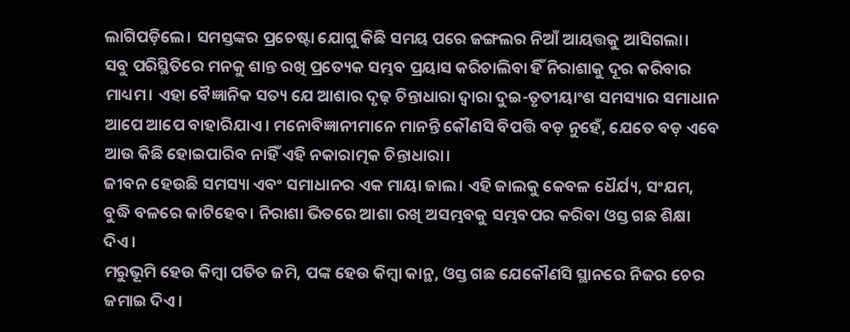ଲାଗିପଡ଼ିଲେ। ସମସ୍ତଙ୍କର ପ୍ରଚେଷ୍ଟା ଯୋଗୁ କିଛି ସମୟ ପରେ ଜଙ୍ଗଲର ନିଆଁ ଆୟତ୍ତକୁ ଆସିଗଲା।
ସବୁ ପରିସ୍ଥିତିରେ ମନକୁ ଶାନ୍ତ ରଖି ପ୍ରତ୍ୟେକ ସମ୍ଭବ ପ୍ରୟାସ କରିଚାଲିବା ହିଁ ନିରାଶାକୁ ଦୂର କରିବାର ମାଧ୍ୟମ। ଏହା ବୈଜ୍ଞାନିକ ସତ୍ୟ ଯେ ଆଶାର ଦୃଢ଼ ଚିନ୍ତାଧାରା ଦ୍ୱାରା ଦୁଇ-ତୃତୀୟାଂଶ ସମସ୍ୟାର ସମାଧାନ ଆପେ ଆପେ ବାହାରିଯାଏ। ମନୋବିଜ୍ଞାନୀମାନେ ମାନନ୍ତି କୌଣସି ବିପତ୍ତି ବଡ଼ ନୁହେଁ, ଯେତେ ବଡ଼ ଏବେ ଆଉ କିଛି ହୋଇପାରିବ ନାହିଁ ଏହି ନକାରାତ୍ମକ ଚିନ୍ତାଧାରା।
ଜୀବନ ହେଉଛି ସମସ୍ୟା ଏବଂ ସମାଧାନର ଏକ ମାୟା ଜାଲ। ଏହି ଜାଲକୁ କେବଳ ଧୈର୍ଯ୍ୟ, ସଂଯମ, ବୁଦ୍ଧି ବଳରେ କାଟିହେବ। ନିରାଶା ଭିତରେ ଆଶା ରଖି ଅସମ୍ଭବକୁ ସମ୍ଭବପର କରିବା ଓସ୍ତ ଗଛ ଶିକ୍ଷା ଦିଏ।
ମରୁଭୂମି ହେଉ କିମ୍ବା ପତିତ ଜମି, ପଙ୍କ ହେଉ କିମ୍ବା କାନ୍ଥ, ଓସ୍ତ ଗଛ ଯେକୌଣସି ସ୍ଥାନରେ ନିଜର ଚେର ଜମାଇ ଦିଏ।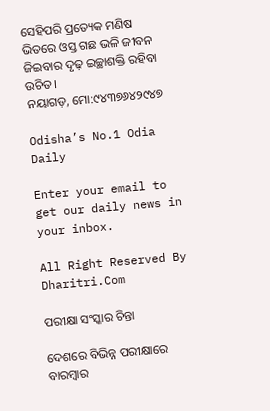ସେହିପରି ପ୍ରତ୍ୟେକ ମଣିଷ ଭିତରେ ଓସ୍ତ ଗଛ ଭଳି ଜୀବନ ଜିଇବାର ଦୃଢ଼ ଇଚ୍ଛାଶକ୍ତି ରହିବା ଉଚିତ।
ନୟାଗଡ଼, ମୋ:୯୪୩୭୬୪୨୯୪୭

Odisha’s No.1 Odia Daily

Enter your email to get our daily news in your inbox.

All Right Reserved By Dharitri.Com

ପରୀକ୍ଷା ସଂସ୍କାର ଚିନ୍ତା

ଦେଶରେ ବିଭିନ୍ନ ପରୀକ୍ଷାରେ ବାରମ୍ବାର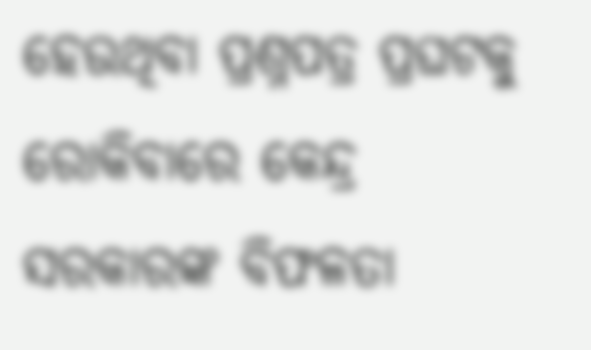ହେଉଥିବା ପ୍ରଶ୍ନପତ୍ର ପ୍ରଘଟକୁ ରୋକିବାରେ କେନ୍ଦ୍ର ସରକାରଙ୍କ ବିଫଳତା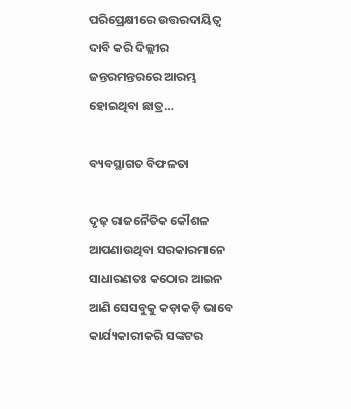ପରିପ୍ରେକ୍ଷୀରେ ଉତ୍ତରଦାୟିତ୍ୱ ଦାବି କରି ଦିଲ୍ଲୀର ଜନ୍ତରମନ୍ତରରେ ଆରମ୍ଭ ହୋଇଥିବା ଛାତ୍ର…

ବ୍ୟବସ୍ଥାଗତ ବିଫଳତା

ଦୃଢ଼ ରାଜନୈତିକ କୌଶଳ ଆପଣାଉଥିବା ସରକାରମାନେ ସାଧାରଣତଃ କଠୋର ଆଇନ ଆଣି ସେସବୁକୁ କଡ଼ାକଡ଼ି ଭାବେ କାର୍ଯ୍ୟକାରୀକରି ସଙ୍କଟର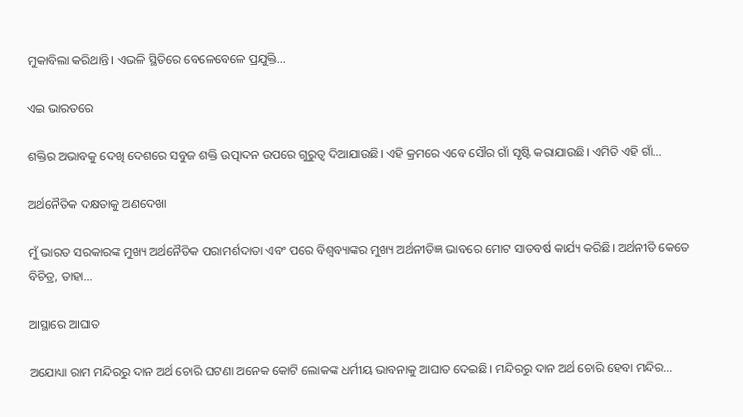ମୁକାବିଲା କରିଥାନ୍ତି। ଏଭଳି ସ୍ଥିତିରେ ବେଳେବେଳେ ପ୍ରଯୁକ୍ତି…

ଏଇ ଭାରତରେ

ଶକ୍ତିର ଅଭାବକୁ ଦେଖି ଦେଶରେ ସବୁଜ ଶକ୍ତି ଉତ୍ପାଦନ ଉପରେ ଗୁରୁତ୍ୱ ଦିଆଯାଉଛି। ଏହି କ୍ରମରେ ଏବେ ସୌର ଗାଁ ସୃଷ୍ଟି କରାଯାଉଛି। ଏମିତି ଏହି ଗାଁ…

ଅର୍ଥନୈତିକ ଦକ୍ଷତାକୁ ଅଣଦେଖା

ମୁଁ ଭାରତ ସରକାରଙ୍କ ମୁଖ୍ୟ ଅର୍ଥନୈତିକ ପରାମର୍ଶଦାତା ଏବଂ ପରେ ବିଶ୍ୱବ୍ୟାଙ୍କର ମୁଖ୍ୟ ଅର୍ଥନୀତିଜ୍ଞ ଭାବରେ ମୋଟ ସାତବର୍ଷ କାର୍ଯ୍ୟ କରିଛି। ଅର୍ଥନୀତି କେତେ ବିଚିତ୍ର, ତାହା…

ଆସ୍ଥାରେ ଆଘାତ

ଅଯୋଧ୍ୟା ରାମ ମନ୍ଦିରରୁ ଦାନ ଅର୍ଥ ଚୋରି ଘଟଣା ଅନେକ କୋଟି ଲୋକଙ୍କ ଧର୍ମୀୟ ଭାବନାକୁ ଆଘାତ ଦେଇଛି। ମନ୍ଦିରରୁ ଦାନ ଅର୍ଥ ଚୋରି ହେବା ମନ୍ଦିର…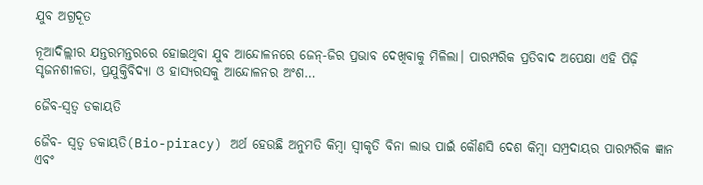ଯୁବ ଅଗ୍ରଦୂତ

ନୂଆଦିଲ୍ଲୀର ଯନ୍ତରମନ୍ତରରେ ହୋଇଥିବା ଯୁବ ଆନ୍ଦୋଳନରେ ଜେନ୍‌-ଜିର ପ୍ରଭାବ ଦେଖିବାକୁ ମିଳିଲା। ପାରମ୍ପରିକ ପ୍ରତିବାଦ ଅପେକ୍ଷା ଏହି ପିଢ଼ି ସୃଜନଶୀଳତା, ପ୍ରଯୁକ୍ତିବିଦ୍ୟା ଓ ହାସ୍ୟରସକୁ ଆନ୍ଦୋଳନର ଅଂଶ…

ଜୈବ-ସ୍ବତ୍ୱ ଡକାୟତି

ଜୈବ- ସ୍ବତ୍ୱ ଡକାୟତି(Bio-piracy) ଅର୍ଥ ହେଉଛି ଅନୁମତି କିମ୍ବା ସ୍ବୀକୃତି ବିନା ଲାଭ ପାଇଁ କୌଣସି ଦେଶ କିମ୍ବା ସମ୍ପ୍ରଦାୟର ପାରମ୍ପରିକ ଜ୍ଞାନ ଏବଂ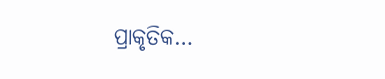ପ୍ରାକୃତିକ…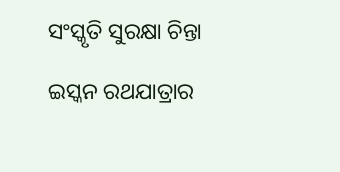ସଂସ୍କୃତି ସୁରକ୍ଷା ଚିନ୍ତା

ଇସ୍କନ ରଥଯାତ୍ରାର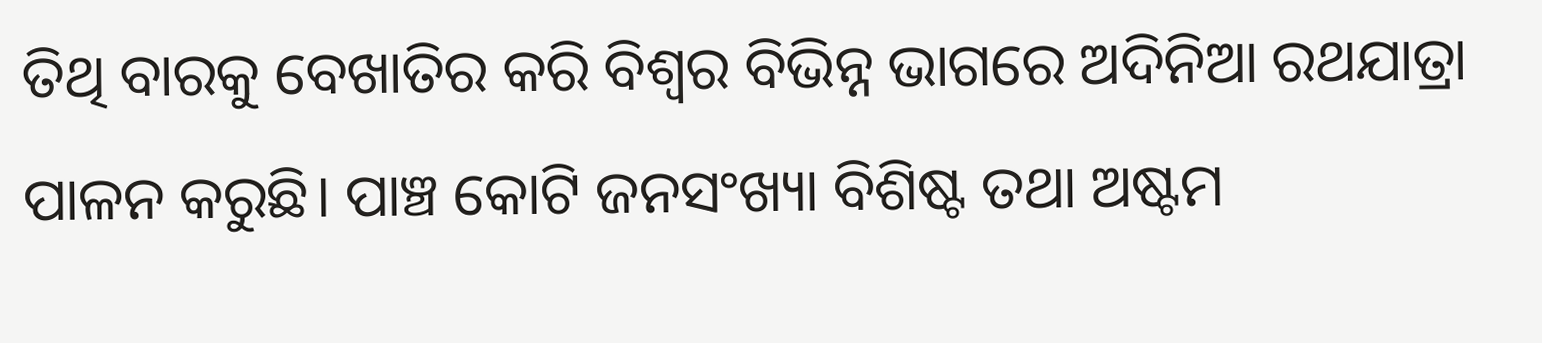ତିଥି ବାରକୁ ବେଖାତିର କରି ବିଶ୍ୱର ବିଭିନ୍ନ ଭାଗରେ ଅଦିନିଆ ରଥଯାତ୍ରା ପାଳନ କରୁଛି। ପାଞ୍ଚ କୋଟି ଜନସଂଖ୍ୟା ବିଶିଷ୍ଟ ତଥା ଅଷ୍ଟମ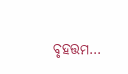ବୃହତ୍ତମ…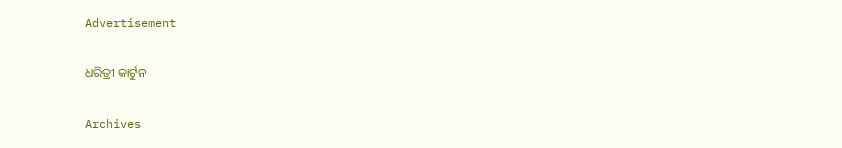Advertisement

ଧରିତ୍ରୀ କାର୍ଟୁନ

Archives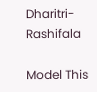Dharitri-Rashifala

Model This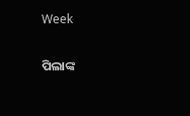Week

ପିଲାଙ୍କ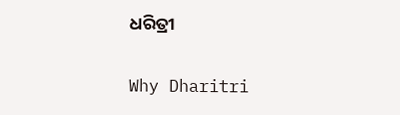ଧରିତ୍ରୀ

Why Dharitri